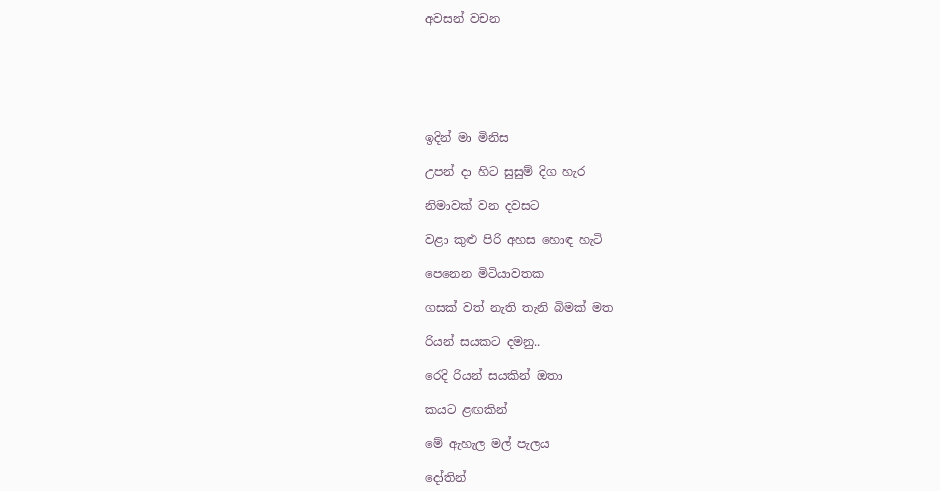අවසන් වචන






ඉදින් මා මිනිස

උපන් දා හිට සුසුම් දිග හැර

නිමාවක් වන දවසට

වළා කුළු පිරි අහස හොඳ හැටි

පෙනෙන මිටියාවතක

ගසක් වත් නැති තැනි බිමක් මත

රියන් සයකට දමනු..

රෙදි රියන් සයකින් ඔතා

කයට ළඟකින්

මේ ඇහැල මල් පැලය

දෝතින්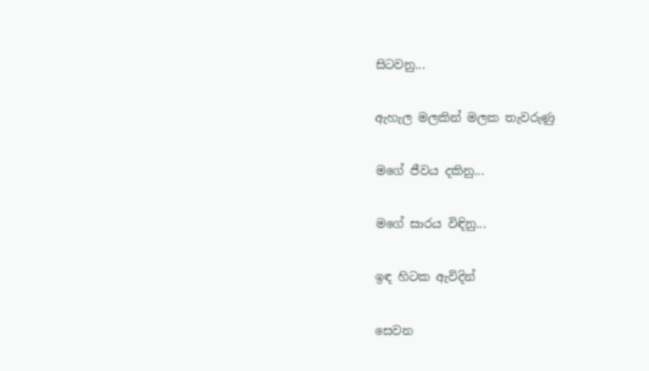සිටවනු...

ඇහැල මලකින් මලක තැවරුණු

මගේ ජීවය දකිනු...

මගේ සාරය විඳිනු...

ඉඳ හිටක ඇවිදින්

සෙවන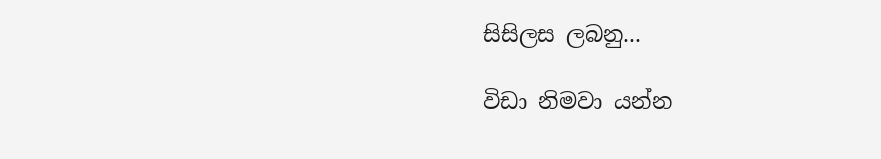සිසිලස ලබනු...

විඩා නිමවා යන්න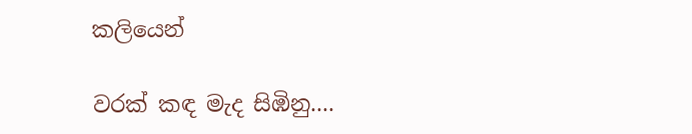කලියෙන්

වරක් කඳ මැද සිඹිනු....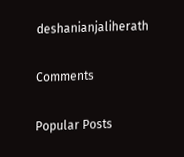deshanianjaliherath

Comments

Popular Posts